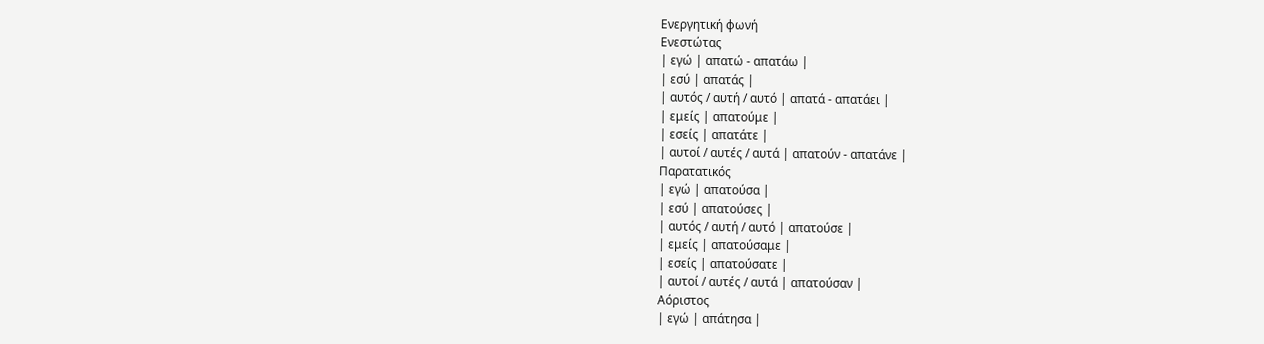Ενεργητική φωνή
Ενεστώτας
| εγώ | απατώ - απατάω |
| εσύ | απατάς |
| αυτός / αυτή / αυτό | απατά - απατάει |
| εμείς | απατούμε |
| εσείς | απατάτε |
| αυτοί / αυτές / αυτά | απατούν - απατάνε |
Παρατατικός
| εγώ | απατούσα |
| εσύ | απατούσες |
| αυτός / αυτή / αυτό | απατούσε |
| εμείς | απατούσαμε |
| εσείς | απατούσατε |
| αυτοί / αυτές / αυτά | απατούσαν |
Αόριστος
| εγώ | απάτησα |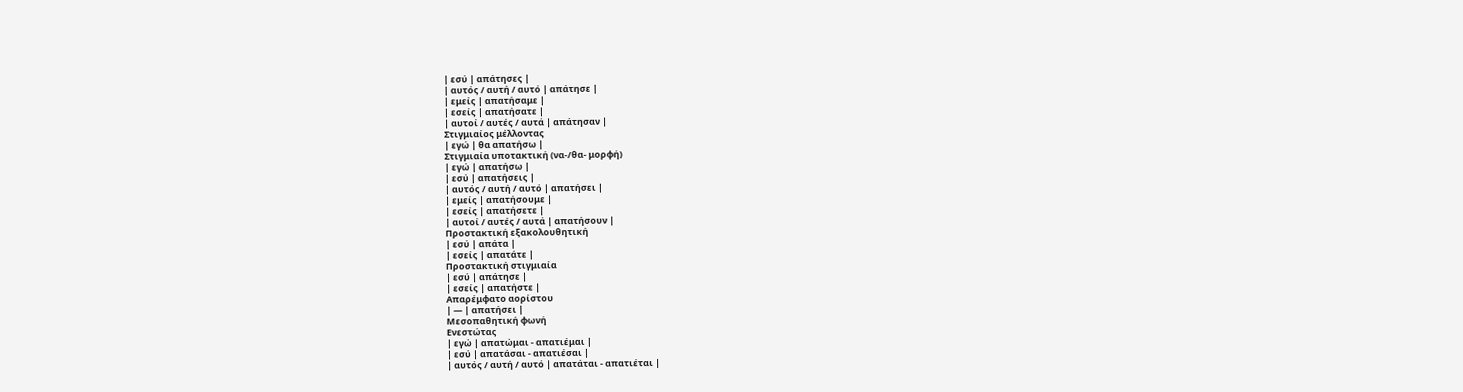| εσύ | απάτησες |
| αυτός / αυτή / αυτό | απάτησε |
| εμείς | απατήσαμε |
| εσείς | απατήσατε |
| αυτοί / αυτές / αυτά | απάτησαν |
Στιγμιαίος μέλλοντας
| εγώ | θα απατήσω |
Στιγμιαία υποτακτική (να-/θα- μορφή)
| εγώ | απατήσω |
| εσύ | απατήσεις |
| αυτός / αυτή / αυτό | απατήσει |
| εμείς | απατήσουμε |
| εσείς | απατήσετε |
| αυτοί / αυτές / αυτά | απατήσουν |
Προστακτική εξακολουθητική
| εσύ | απάτα |
| εσείς | απατάτε |
Προστακτική στιγμιαία
| εσύ | απάτησε |
| εσείς | απατήστε |
Απαρέμφατο αορίστου
| — | απατήσει |
Μεσοπαθητική φωνή
Ενεστώτας
| εγώ | απατώμαι - απατιέμαι |
| εσύ | απατάσαι - απατιέσαι |
| αυτός / αυτή / αυτό | απατάται - απατιέται |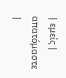| εμείς | απατόμαστε |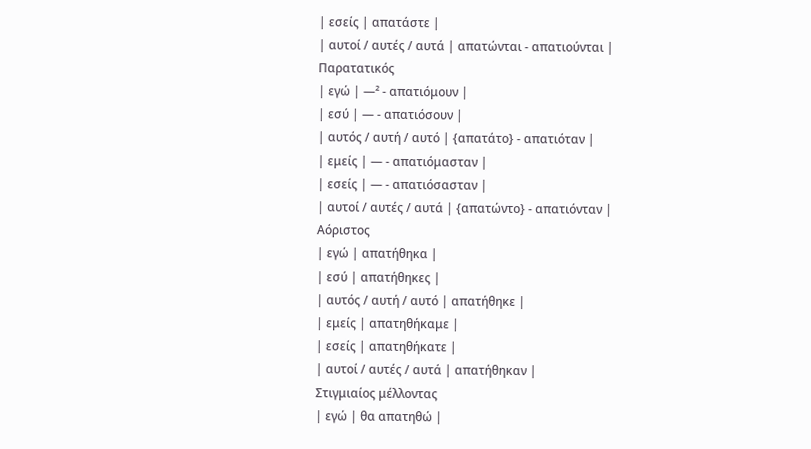| εσείς | απατάστε |
| αυτοί / αυτές / αυτά | απατώνται - απατιούνται |
Παρατατικός
| εγώ | —² - απατιόμουν |
| εσύ | — - απατιόσουν |
| αυτός / αυτή / αυτό | {απατάτο} - απατιόταν |
| εμείς | — - απατιόμασταν |
| εσείς | — - απατιόσασταν |
| αυτοί / αυτές / αυτά | {απατώντο} - απατιόνταν |
Αόριστος
| εγώ | απατήθηκα |
| εσύ | απατήθηκες |
| αυτός / αυτή / αυτό | απατήθηκε |
| εμείς | απατηθήκαμε |
| εσείς | απατηθήκατε |
| αυτοί / αυτές / αυτά | απατήθηκαν |
Στιγμιαίος μέλλοντας
| εγώ | θα απατηθώ |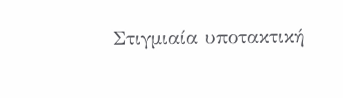Στιγμιαία υποτακτική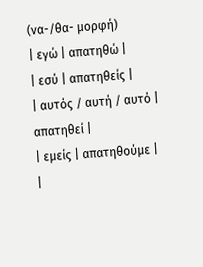(να-/θα- μορφή)
| εγώ | απατηθώ |
| εσύ | απατηθείς |
| αυτός / αυτή / αυτό | απατηθεί |
| εμείς | απατηθούμε |
|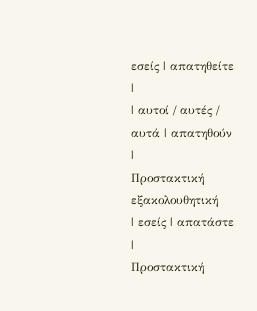εσείς | απατηθείτε |
| αυτοί / αυτές / αυτά | απατηθούν |
Προστακτική εξακολουθητική
| εσείς | απατάστε |
Προστακτική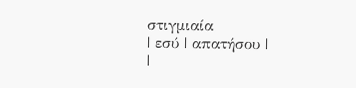στιγμιαία
| εσύ | απατήσου |
|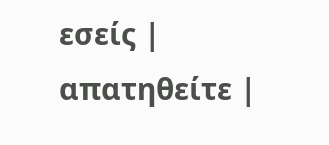εσείς | απατηθείτε |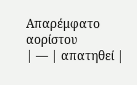Απαρέμφατο αορίστου
| — | απατηθεί |